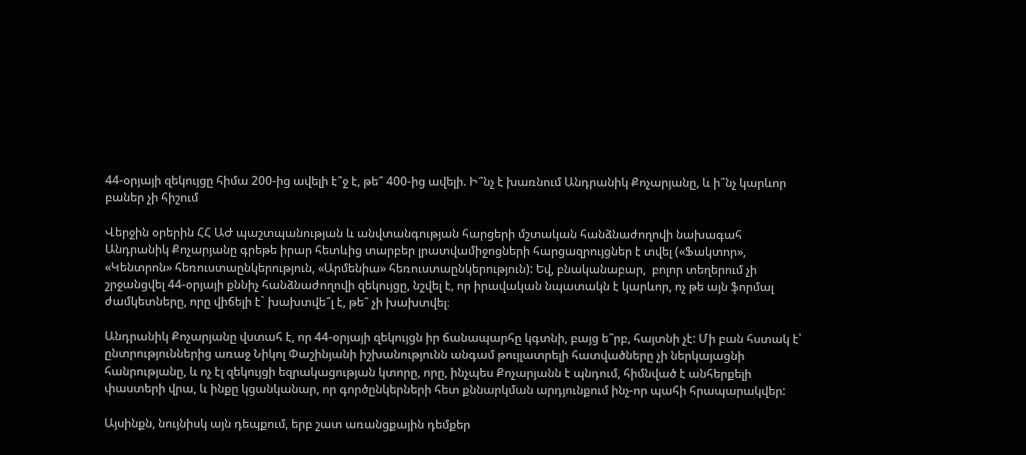44-օրյայի զեկույցը հիմա 200-ից ավելի է՞ջ է, թե՞ 400-ից ավելի. Ի՞նչ է խառնում Անդրանիկ Քոչարյանը, և ի՞նչ կարևոր բաներ չի հիշում

Վերջին օրերին ՀՀ ԱԺ պաշտպանության և անվտանգության հարցերի մշտական հանձնաժողովի նախագահ Անդրանիկ Քոչարյանը գրեթե իրար հետևից տարբեր լրատվամիջոցների հարցազրույցներ է տվել («Ֆակտոր», «Կենտրոն» հեռուստաընկերություն, «Արմենիա» հեռուստաընկերություն): Եվ, բնականաբար,  բոլոր տեղերում չի շրջանցվել 44-օրյայի քննիչ հանձնաժողովի զեկույցը, նշվել է, որ իրավական նպատակն է կարևոր, ոչ թե այն ֆորմալ ժամկետները, որը վիճելի է` խախտվե՞լ է, թե՞ չի խախտվել։

Անդրանիկ Քոչարյանը վստահ է, որ 44-օրյայի զեկույցն իր ճանապարհը կգտնի, բայց ե՞րբ, հայտնի չէ: Մի բան հստակ է՝ ընտրություններից առաջ Նիկոլ Փաշինյանի իշխանությունն անգամ թույլատրելի հատվածները չի ներկայացնի հանրությանը, և ոչ էլ զեկույցի եզրակացության կտորը, որը, ինչպես Քոչարյանն է պնդում, հիմնված է անհերքելի փաստերի վրա, և ինքը կցանկանար, որ գործընկերների հետ քննարկման արդյունքում ինչ-որ պահի հրապարակվեր:

Այսինքն, նույնիսկ այն դեպքում, երբ շատ առանցքային դեմքեր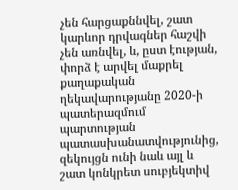չեն հարցաքննվել, շատ կարևոր դրվագներ հաշվի չեն առնվել, և, ըստ էության, փորձ է արվել մաքրել քաղաքական ղեկավարությանը 2020-ի պատերազմում պարտության պատասխանատվությունից, զեկույցն ունի նաև այլ և շատ կոնկրետ սուբյեկտիվ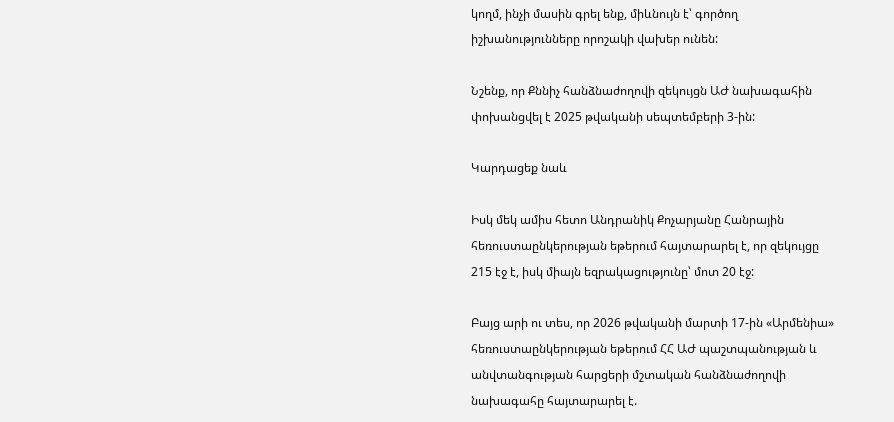կողմ, ինչի մասին գրել ենք, միևնույն է՝ գործող իշխանությունները որոշակի վախեր ունեն:

Նշենք, որ Քննիչ հանձնաժողովի զեկույցն ԱԺ նախագահին փոխանցվել է 2025 թվականի սեպտեմբերի 3-ին:

Կարդացեք նաև

Իսկ մեկ ամիս հետո Անդրանիկ Քոչարյանը Հանրային հեռուստաընկերության եթերում հայտարարել է, որ զեկույցը 215 էջ է, իսկ միայն եզրակացությունը՝ մոտ 20 էջ:

Բայց արի ու տես, որ 2026 թվականի մարտի 17-ին «Արմենիա» հեռուստաընկերության եթերում ՀՀ ԱԺ պաշտպանության և անվտանգության հարցերի մշտական հանձնաժողովի նախագահը հայտարարել է.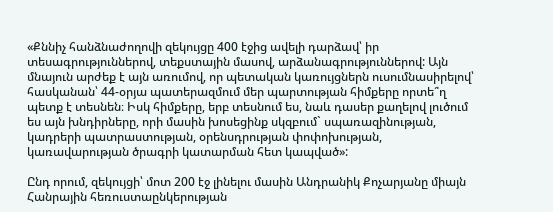«Քննիչ հանձնաժողովի զեկույցը 400 էջից ավելի դարձավ՝ իր տեսագրություններով, տեքստային մասով, արձանագրություններով: Այն մնայուն արժեք է այն առումով, որ պետական կառույցներն ուսումնասիրելով՝ հասկանան՝ 44-օրյա պատերազմում մեր պարտության հիմքերը որտե՞ղ պետք է տեսնեն։ Իսկ հիմքերը, երբ տեսնում ես, նաև դասեր քաղելով լուծում ես այն խնդիրները, որի մասին խոսեցինք սկզբում` սպառազինության, կադրերի պատրաստության, օրենսդրության փոփոխության, կառավարության ծրագրի կատարման հետ կապված»:

Ընդ որում, զեկույցի՝ մոտ 200 էջ լինելու մասին Անդրանիկ Քոչարյանը միայն Հանրային հեռուստաընկերության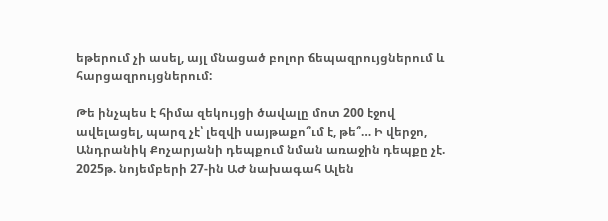եթերում չի ասել, այլ մնացած բոլոր ճեպազրույցներում և հարցազրույցներում:

Թե ինչպես է հիմա զեկույցի ծավալը մոտ 200 էջով ավելացել, պարզ չէ՝ լեզվի սայթաքո՞ւմ է, թե՞… Ի վերջո, Անդրանիկ Քոչարյանի դեպքում նման առաջին դեպքը չէ. 2025թ. նոյեմբերի 27-ին ԱԺ նախագահ Ալեն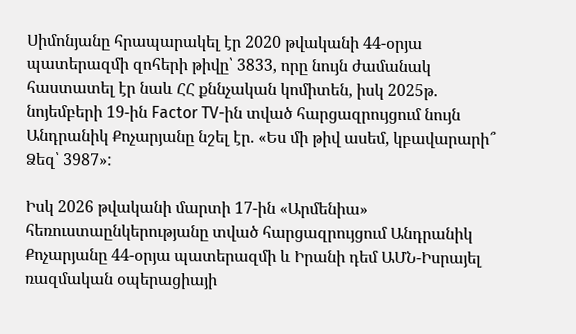Սիմոնյանը հրապարակել էր 2020 թվականի 44-օրյա պատերազմի զոհերի թիվը՝ 3833, որը նույն ժամանակ հաստատել էր նաև ՀՀ քննչական կոմիտեն, իսկ 2025թ. նոյեմբերի 19-ին Factor TV-ին տված հարցազրույցում նույն Անդրանիկ Քոչարյանը նշել էր. «Ես մի թիվ ասեմ, կբավարարի՞ Ձեզ՝ 3987»:

Իսկ 2026 թվականի մարտի 17-ին «Արմենիա» հեռուստաընկերությանը տված հարցազրույցում Անդրանիկ Քոչարյանը 44-օրյա պատերազմի և Իրանի դեմ ԱՄՆ-Իսրայել ռազմական օպերացիայի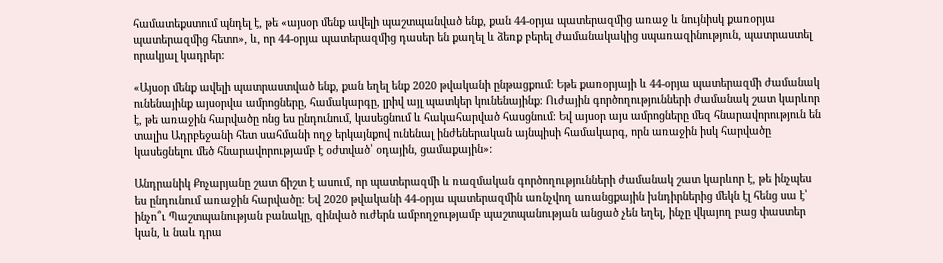համատեքստում պնդել է, թե «այսօր մենք ավելի պաշտպանված ենք, քան 44-օրյա պատերազմից առաջ և նույնիսկ քառօրյա պատերազմից հետո», և, որ 44-օրյա պատերազմից դասեր են քաղել և ձեռք բերել ժամանակակից սպառազինություն, պատրաստել որակյալ կադրեր:

«Այսօր մենք ավելի պատրաստված ենք, քան եղել ենք 2020 թվականի ընթացքում։ Եթե քառօրյայի և 44-օրյա պատերազմի ժամանակ ունենայինք այսօրվա ամրոցները, համակարգը, լրիվ այլ պատկեր կունենայինք։ Ուժային գործողությունների ժամանակ շատ կարևոր է, թե առաջին հարվածը ոնց ես ընդունում, կասեցնում և հակահարված հասցնում։ Եվ այսօր այս ամրոցները մեզ հնարավորություն են տալիս Ադրբեջանի հետ սահմանի ողջ երկայնքով ունենալ ինժեներական այնպիսի համակարգ, որն առաջին իսկ հարվածը կասեցնելու մեծ հնարավորությամբ է օժտված՝ օդային, ցամաքային»:

Անդրանիկ Քոչարյանը շատ ճիշտ է ասում, որ պատերազմի և ռազմական գործողությունների ժամանակ շատ կարևոր է, թե ինչպես ես ընդունում առաջին հարվածը: Եվ 2020 թվականի 44-օրյա պատերազմին առնչվող առանցքային խնդիրներից մեկն էլ հենց սա է՝ ինչո՞ւ Պաշտպանության բանակը, զինված ուժերն ամբողջությամբ պաշտպանության անցած չեն եղել, ինչը վկայող բաց փաստեր կան, և նաև դրա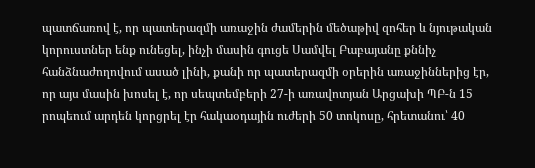պատճառով է, որ պատերազմի առաջին ժամերին մեծաթիվ զոհեր և նյութական կորուստներ ենք ունեցել, ինչի մասին գուցե Սամվել Բաբայանը քննիչ հանձնաժողովում ասած լինի, քանի որ պատերազմի օրերին առաջիններից էր, որ այս մասին խոսել է, որ սեպտեմբերի 27-ի առավոտյան Արցախի ՊԲ-ն 15 րոպեում արդեն կորցրել էր հակաօդային ուժերի 50 տոկոսը, հրետանու՝ 40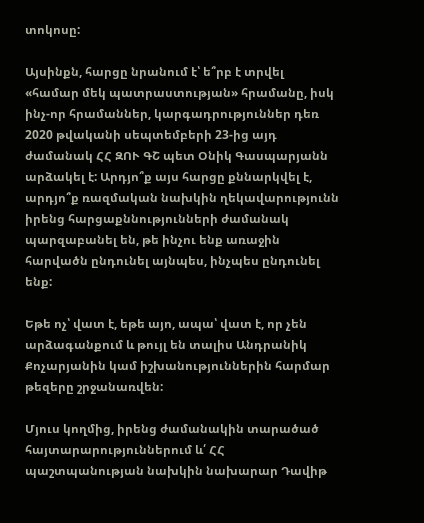տոկոսը:

Այսինքն, հարցը նրանում է՝ ե՞րբ է տրվել «համար մեկ պատրաստության» հրամանը, իսկ ինչ-որ հրամաններ, կարգադրություններ դեռ 2020 թվականի սեպտեմբերի 23-ից այդ ժամանակ ՀՀ ԶՈՒ ԳՇ պետ Օնիկ Գասպարյանն արձակել է: Արդյո՞ք այս հարցը քննարկվել է, արդյո՞ք ռազմական նախկին ղեկավարությունն իրենց հարցաքննությունների ժամանակ պարզաբանել են, թե ինչու ենք առաջին հարվածն ընդունել այնպես, ինչպես ընդունել ենք:

Եթե ոչ՝ վատ է, եթե այո, ապա՝ վատ է, որ չեն արձագանքում և թույլ են տալիս Անդրանիկ Քոչարյանին կամ իշխանություններին հարմար թեզերը շրջանառվեն:

Մյուս կողմից, իրենց ժամանակին տարածած հայտարարություններում և՛ ՀՀ պաշտպանության նախկին նախարար Դավիթ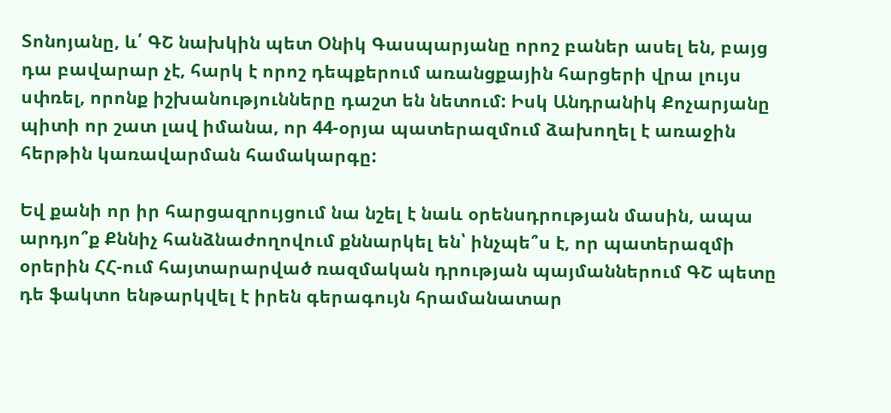Տոնոյանը, և՛ ԳՇ նախկին պետ Օնիկ Գասպարյանը որոշ բաներ ասել են, բայց դա բավարար չէ, հարկ է որոշ դեպքերում առանցքային հարցերի վրա լույս սփռել, որոնք իշխանությունները դաշտ են նետում: Իսկ Անդրանիկ Քոչարյանը պիտի որ շատ լավ իմանա, որ 44-օրյա պատերազմում ձախողել է առաջին հերթին կառավարման համակարգը:

Եվ քանի որ իր հարցազրույցում նա նշել է նաև օրենսդրության մասին, ապա արդյո՞ք Քննիչ հանձնաժողովում քննարկել են՝ ինչպե՞ս է, որ պատերազմի օրերին ՀՀ-ում հայտարարված ռազմական դրության պայմաններում ԳՇ պետը դե ֆակտո ենթարկվել է իրեն գերագույն հրամանատար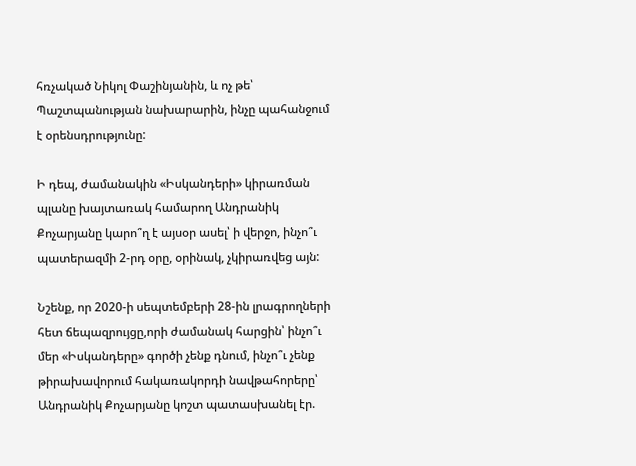հռչակած Նիկոլ Փաշինյանին, և ոչ թե՝ Պաշտպանության նախարարին, ինչը պահանջում է օրենսդրությունը:

Ի դեպ, ժամանակին «Իսկանդերի» կիրառման պլանը խայտառակ համարող Անդրանիկ Քոչարյանը կարո՞ղ է այսօր ասել՝ ի վերջո, ինչո՞ւ պատերազմի 2-րդ օրը, օրինակ, չկիրառվեց այն:

Նշենք, որ 2020-ի սեպտեմբերի 28-ին լրագրողների հետ ճեպազրույցը,որի ժամանակ հարցին՝ ինչո՞ւ մեր «Իսկանդերը» գործի չենք դնում, ինչո՞ւ չենք թիրախավորում հակառակորդի նավթահորերը՝ Անդրանիկ Քոչարյանը կոշտ պատասխանել էր.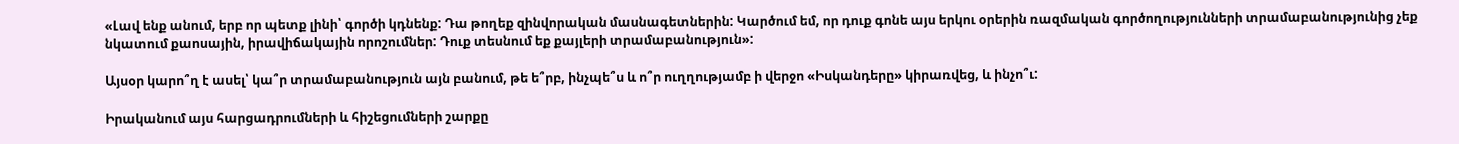«Լավ ենք անում, երբ որ պետք լինի՝ գործի կդնենք: Դա թողեք զինվորական մասնագետներին: Կարծում եմ, որ դուք գոնե այս երկու օրերին ռազմական գործողությունների տրամաբանությունից չեք նկատում քաոսային, իրավիճակային որոշումներ: Դուք տեսնում եք քայլերի տրամաբանություն»:

Այսօր կարո՞ղ է ասել՝ կա՞ր տրամաբանություն այն բանում, թե ե՞րբ, ինչպե՞ս և ո՞ր ուղղությամբ ի վերջո «Իսկանդերը» կիրառվեց, և ինչո՞ւ:

Իրականում այս հարցադրումների և հիշեցումների շարքը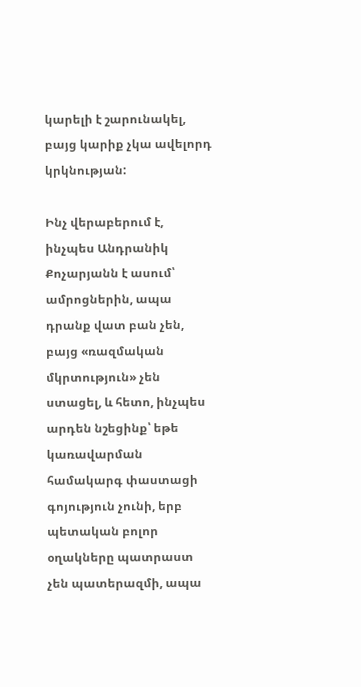կարելի է շարունակել, բայց կարիք չկա ավելորդ կրկնության:

Ինչ վերաբերում է, ինչպես Անդրանիկ Քոչարյանն է ասում՝ ամրոցներին, ապա դրանք վատ բան չեն, բայց «ռազմական մկրտություն» չեն ստացել, և հետո, ինչպես արդեն նշեցինք՝ եթե կառավարման համակարգ փաստացի գոյություն չունի, երբ պետական բոլոր օղակները պատրաստ չեն պատերազմի, ապա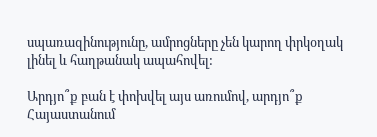սպառազինությունը, ամրոցները չեն կարող փրկօղակ լինել և հաղթանակ ապահովել:

Արդյո՞ք բան է փոխվել այս առումով, արդյո՞ք Հայաստանում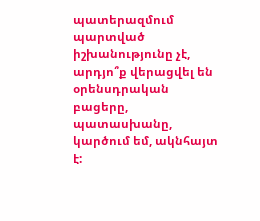պատերազմում պարտված իշխանությունը չէ, արդյո՞ք վերացվել են օրենսդրական բացերը, պատասխանը, կարծում եմ, ակնհայտ է: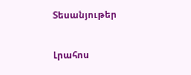Տեսանյութեր

Լրահոս